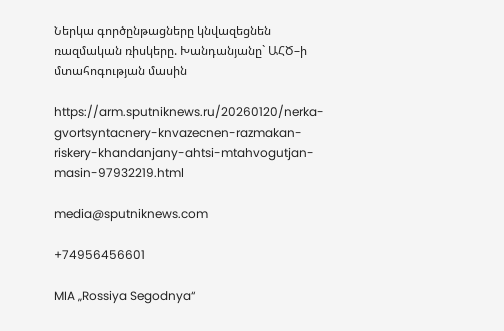Ներկա գործընթացները կնվազեցնեն ռազմական ռիսկերը. Խանդանյանը` ԱՀԾ–ի մտահոգության մասին

https://arm.sputniknews.ru/20260120/nerka-gvortsyntacnery-knvazecnen-razmakan-riskery-khandanjany-ahtsi-mtahvogutjan-masin-97932219.html

media@sputniknews.com

+74956456601

MIA „Rossiya Segodnya“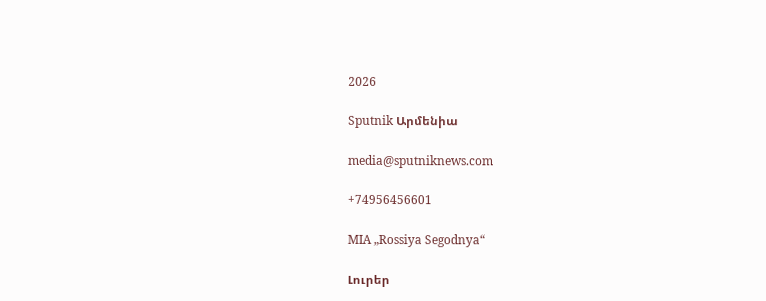2026

Sputnik Արմենիա

media@sputniknews.com

+74956456601

MIA „Rossiya Segodnya“

Լուրեր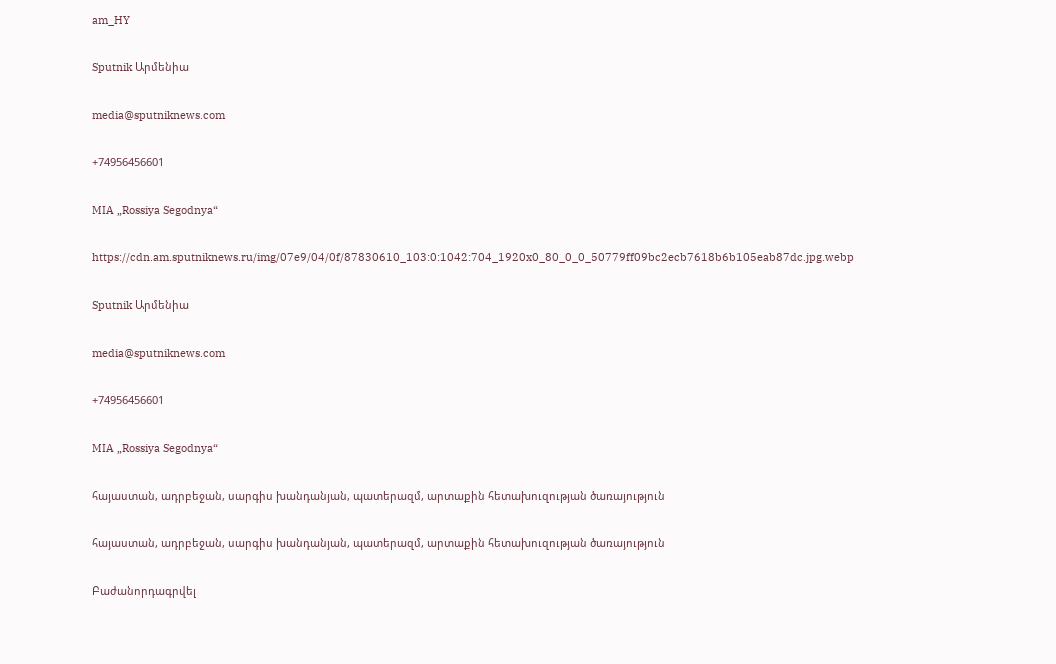am_HY

Sputnik Արմենիա

media@sputniknews.com

+74956456601

MIA „Rossiya Segodnya“

https://cdn.am.sputniknews.ru/img/07e9/04/0f/87830610_103:0:1042:704_1920x0_80_0_0_50779ff09bc2ecb7618b6b105eab87dc.jpg.webp

Sputnik Արմենիա

media@sputniknews.com

+74956456601

MIA „Rossiya Segodnya“

հայաստան, ադրբեջան, սարգիս խանդանյան, պատերազմ, արտաքին հետախուզության ծառայություն

հայաստան, ադրբեջան, սարգիս խանդանյան, պատերազմ, արտաքին հետախուզության ծառայություն

Բաժանորդագրվել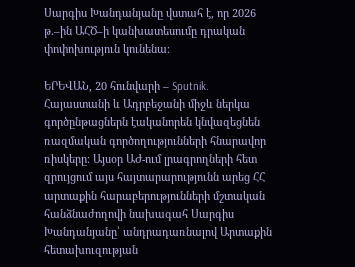Սարգիս Խանդանյանը վստահ է, որ 2026 թ.–ին ԱՀԾ–ի կանխատեսումը դրական փոփոխություն կունենա։

ԵՐԵՎԱՆ, 20 հունվարի – Sputnik. Հայաստանի և Ադրբեջանի միջև ներկա գործընթացներն էականորեն կնվազեցնեն ռազմական գործողությունների հնարավոր ռիսկերը։ Այսօր ԱԺ-ում լրագրողների հետ զրույցում այս հայտարարությունն արեց ՀՀ արտաքին հարաբերությունների մշտական հանձնաժողովի նախագահ Սարգիս Խանդանյանը՝ անդրադառնալով Արտաքին հետախուզության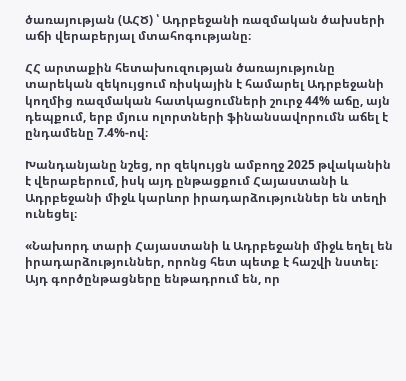ծառայության (ԱՀԾ) ՝ Ադրբեջանի ռազմական ծախսերի աճի վերաբերյալ մտահոգությանը։

ՀՀ արտաքին հետախուզության ծառայությունը տարեկան զեկույցում ռիսկային է համարել Ադրբեջանի կողմից ռազմական հատկացումների շուրջ 44% աճը, այն դեպքում, երբ մյուս ոլորտների ֆինանսավորումն աճել է ընդամենը 7.4%-ով։

Խանդանյանը նշեց, որ զեկույցն ամբողջ 2025 թվականին է վերաբերում, իսկ այդ ընթացքում Հայաստանի և Ադրբեջանի միջև կարևոր իրադարձություններ են տեղի ունեցել։

«Նախորդ տարի Հայաստանի և Ադրբեջանի միջև եղել են իրադարձություններ, որոնց հետ պետք է հաշվի նստել։ Այդ գործընթացները ենթադրում են, որ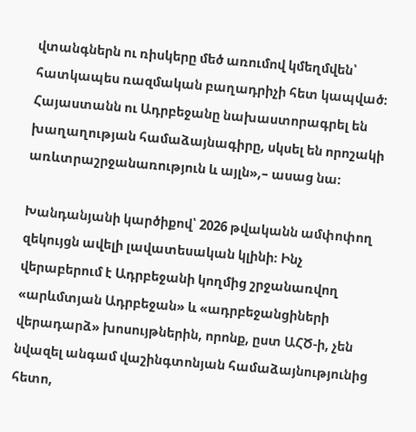վտանգներն ու ռիսկերը մեծ առումով կմեղմվեն՝ հատկապես ռազմական բաղադրիչի հետ կապված։ Հայաստանն ու Ադրբեջանը նախաստորագրել են խաղաղության համաձայնագիրը, սկսել են որոշակի առևտրաշրջանառություն և այլն»,– ասաց նա։

Խանդանյանի կարծիքով՝ 2026 թվականն ամփոփող զեկույցն ավելի լավատեսական կլինի։ Ինչ վերաբերում է Ադրբեջանի կողմից շրջանառվող «արևմտյան Ադրբեջան» և «ադրբեջանցիների վերադարձ» խոսույթներին, որոնք, ըստ ԱՀԾ-ի, չեն նվազել անգամ վաշինգտոնյան համաձայնությունից հետո,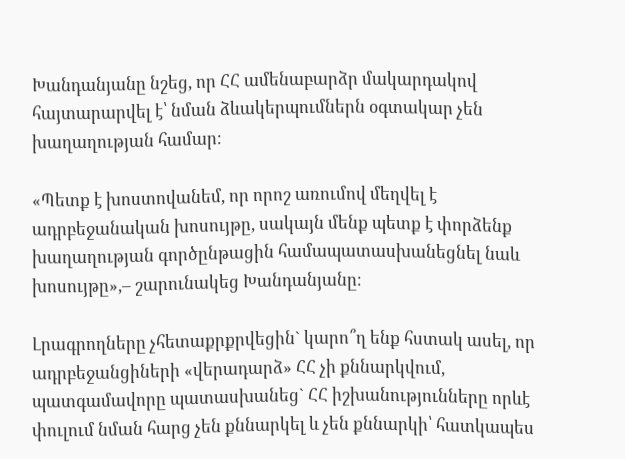Խանդանյանը նշեց, որ ՀՀ ամենաբարձր մակարդակով հայտարարվել է՝ նման ձևակերպումներն օգտակար չեն խաղաղության համար։

«Պետք է խոստովանեմ, որ որոշ առումով մեղվել է ադրբեջանական խոսույթը, սակայն մենք պետք է փորձենք խաղաղության գործընթացին համապատասխանեցնել նաև խոսույթը»,– շարունակեց Խանդանյանը։

Լրագրողները չհետաքրքրվեցին` կարո՞ղ ենք հստակ ասել, որ ադրբեջանցիների «վերադարձ» ՀՀ չի քննարկվում, պատգամավորը պատասխանեց` ՀՀ իշխանությունները որևէ փուլում նման հարց չեն քննարկել և չեն քննարկի՝ հատկապես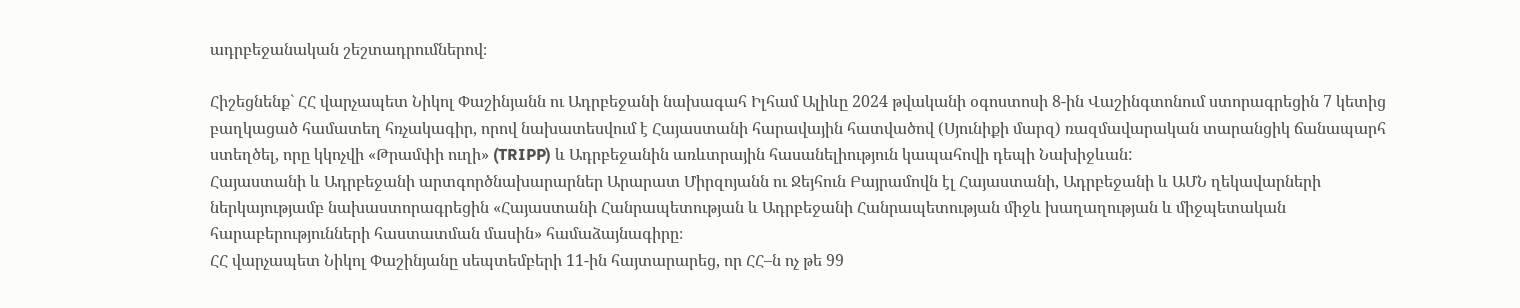ադրբեջանական շեշտադրումներով։

Հիշեցնենք` ՀՀ վարչապետ Նիկոլ Փաշինյանն ու Ադրբեջանի նախագահ Իլհամ Ալիևը 2024 թվականի օգոստոսի 8-ին Վաշինգտոնում ստորագրեցին 7 կետից բաղկացած համատեղ հռչակագիր, որով նախատեսվում է Հայաստանի հարավային հատվածով (Սյունիքի մարզ) ռազմավարական տարանցիկ ճանապարհ ստեղծել, որը կկոչվի «Թրամփի ուղի» (TRIPP) և Ադրբեջանին առևտրային հասանելիություն կապահովի դեպի Նախիջևան:
Հայաստանի և Ադրբեջանի արտգործնախարարներ Արարատ Միրզոյանն ու Ջեյհուն Բայրամովն էլ Հայաստանի, Ադրբեջանի և ԱՄՆ ղեկավարների ներկայությամբ նախաստորագրեցին «Հայաստանի Հանրապետության և Ադրբեջանի Հանրապետության միջև խաղաղության և միջպետական հարաբերությունների հաստատման մասին» համաձայնագիրը։
ՀՀ վարչապետ Նիկոլ Փաշինյանը սեպտեմբերի 11-ին հայտարարեց, որ ՀՀ–ն ոչ թե 99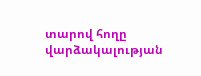տարով հողը վարձակալության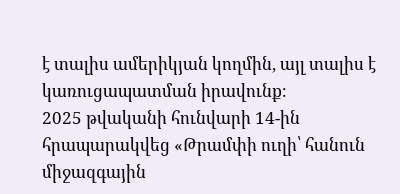է տալիս ամերիկյան կողմին, այլ տալիս է կառուցապատման իրավունք։
2025 թվականի հունվարի 14-ին հրապարակվեց «Թրամփի ուղի՝ հանուն միջազգային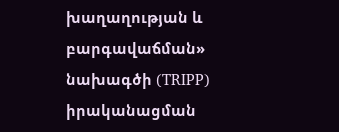խաղաղության և բարգավաճման» նախագծի (TRIPP) իրականացման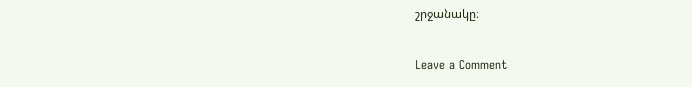շրջանակը։

Leave a Comment